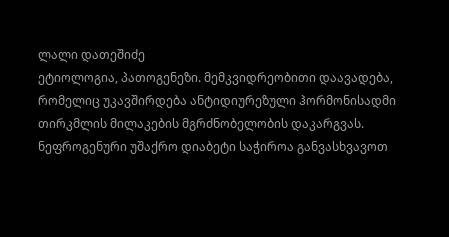ლალი დათეშიძე
ეტიოლოგია, პათოგენეზი. მემკვიდრეობითი დაავადება, რომელიც უკავშირდება ანტიდიურეზული ჰორმონისადმი თირკმლის მილაკების მგრძნობელობის დაკარგვას. ნეფროგენური უშაქრო დიაბეტი საჭიროა განვასხვავოთ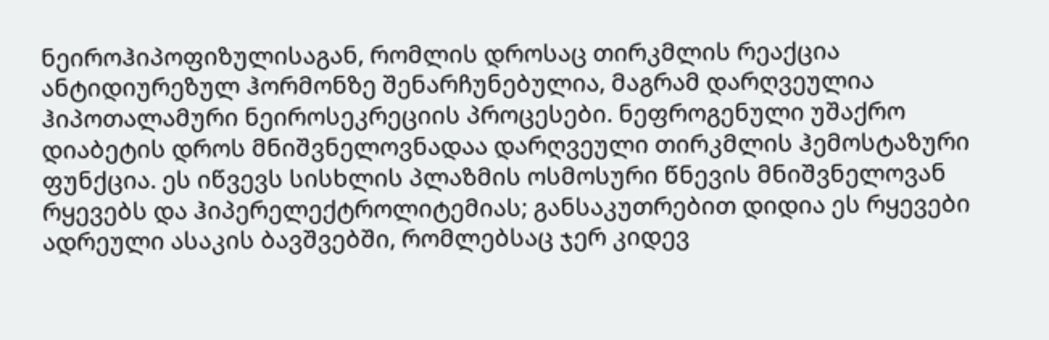ნეიროჰიპოფიზულისაგან, რომლის დროსაც თირკმლის რეაქცია ანტიდიურეზულ ჰორმონზე შენარჩუნებულია, მაგრამ დარღვეულია ჰიპოთალამური ნეიროსეკრეციის პროცესები. ნეფროგენული უშაქრო დიაბეტის დროს მნიშვნელოვნადაა დარღვეული თირკმლის ჰემოსტაზური ფუნქცია. ეს იწვევს სისხლის პლაზმის ოსმოსური წნევის მნიშვნელოვან რყევებს და ჰიპერელექტროლიტემიას; განსაკუთრებით დიდია ეს რყევები ადრეული ასაკის ბავშვებში, რომლებსაც ჯერ კიდევ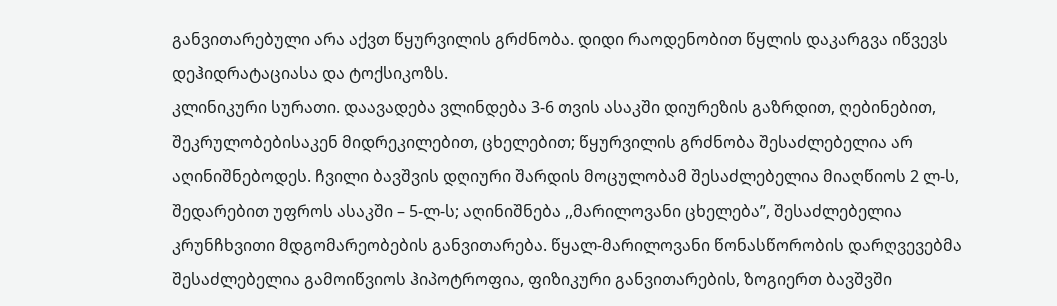განვითარებული არა აქვთ წყურვილის გრძნობა. დიდი რაოდენობით წყლის დაკარგვა იწვევს დეჰიდრატაციასა და ტოქსიკოზს.
კლინიკური სურათი. დაავადება ვლინდება 3-6 თვის ასაკში დიურეზის გაზრდით, ღებინებით, შეკრულობებისაკენ მიდრეკილებით, ცხელებით; წყურვილის გრძნობა შესაძლებელია არ აღინიშნებოდეს. ჩვილი ბავშვის დღიური შარდის მოცულობამ შესაძლებელია მიაღწიოს 2 ლ-ს, შედარებით უფროს ასაკში – 5-ლ-ს; აღინიშნება ,,მარილოვანი ცხელება”, შესაძლებელია კრუნჩხვითი მდგომარეობების განვითარება. წყალ-მარილოვანი წონასწორობის დარღვევებმა შესაძლებელია გამოიწვიოს ჰიპოტროფია, ფიზიკური განვითარების, ზოგიერთ ბავშვში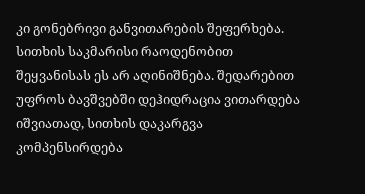კი გონებრივი განვითარების შეფერხება. სითხის საკმარისი რაოდენობით შეყვანისას ეს არ აღინიშნება. შედარებით უფროს ბავშვებში დეჰიდრაცია ვითარდება იშვიათად, სითხის დაკარგვა კომპენსირდება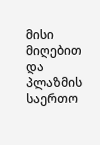მისი მიღებით და პლაზმის საერთო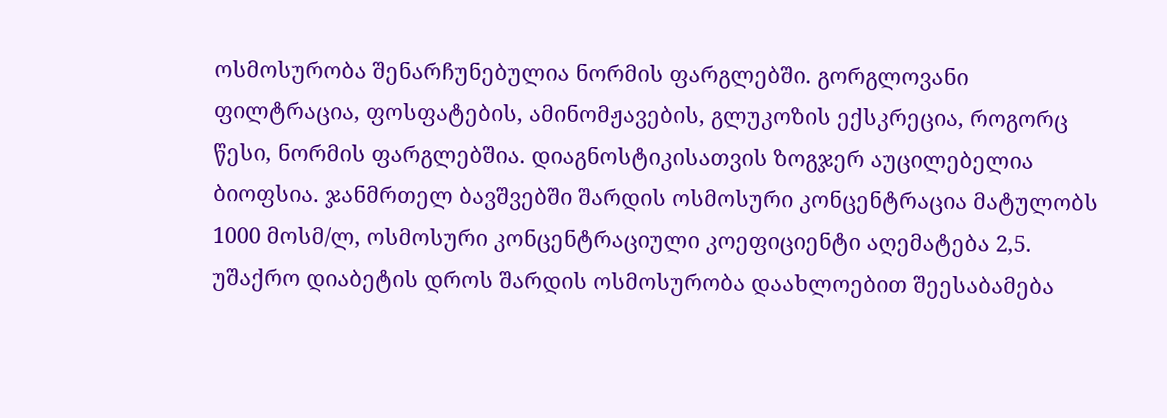ოსმოსურობა შენარჩუნებულია ნორმის ფარგლებში. გორგლოვანი ფილტრაცია, ფოსფატების, ამინომჟავების, გლუკოზის ექსკრეცია, როგორც წესი, ნორმის ფარგლებშია. დიაგნოსტიკისათვის ზოგჯერ აუცილებელია ბიოფსია. ჯანმრთელ ბავშვებში შარდის ოსმოსური კონცენტრაცია მატულობს 1000 მოსმ/ლ, ოსმოსური კონცენტრაციული კოეფიციენტი აღემატება 2,5. უშაქრო დიაბეტის დროს შარდის ოსმოსურობა დაახლოებით შეესაბამება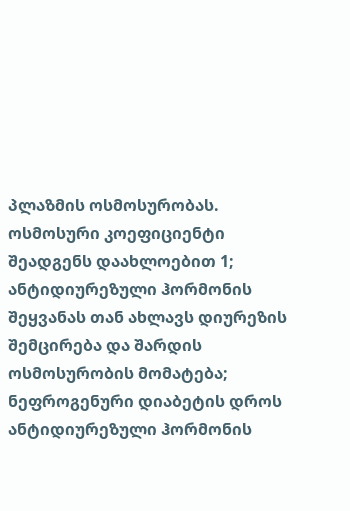პლაზმის ოსმოსურობას. ოსმოსური კოეფიციენტი შეადგენს დაახლოებით 1; ანტიდიურეზული ჰორმონის შეყვანას თან ახლავს დიურეზის შემცირება და შარდის ოსმოსურობის მომატება; ნეფროგენური დიაბეტის დროს ანტიდიურეზული ჰორმონის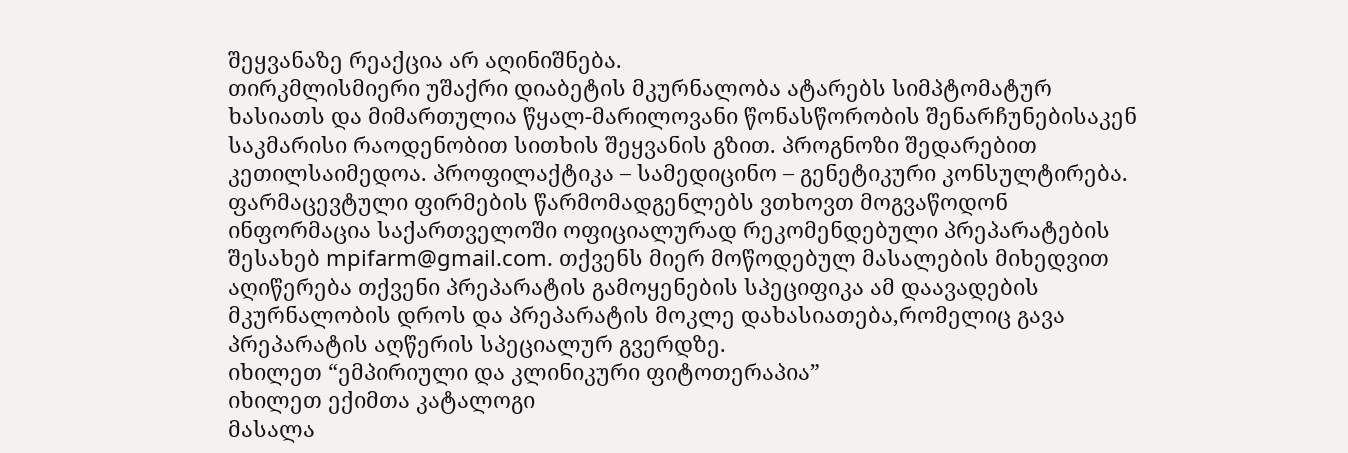შეყვანაზე რეაქცია არ აღინიშნება.
თირკმლისმიერი უშაქრი დიაბეტის მკურნალობა ატარებს სიმპტომატურ ხასიათს და მიმართულია წყალ-მარილოვანი წონასწორობის შენარჩუნებისაკენ საკმარისი რაოდენობით სითხის შეყვანის გზით. პროგნოზი შედარებით კეთილსაიმედოა. პროფილაქტიკა – სამედიცინო – გენეტიკური კონსულტირება.
ფარმაცევტული ფირმების წარმომადგენლებს ვთხოვთ მოგვაწოდონ ინფორმაცია საქართველოში ოფიციალურად რეკომენდებული პრეპარატების შესახებ mpifarm@gmail.com. თქვენს მიერ მოწოდებულ მასალების მიხედვით აღიწერება თქვენი პრეპარატის გამოყენების სპეციფიკა ამ დაავადების მკურნალობის დროს და პრეპარატის მოკლე დახასიათება,რომელიც გავა პრეპარატის აღწერის სპეციალურ გვერდზე.
იხილეთ “ემპირიული და კლინიკური ფიტოთერაპია”
იხილეთ ექიმთა კატალოგი
მასალა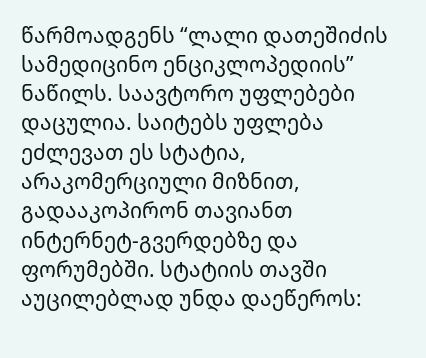წარმოადგენს “ლალი დათეშიძის სამედიცინო ენციკლოპედიის” ნაწილს. საავტორო უფლებები დაცულია. საიტებს უფლება ეძლევათ ეს სტატია, არაკომერციული მიზნით, გადააკოპირონ თავიანთ ინტერნეტ-გვერდებზე და ფორუმებში. სტატიის თავში აუცილებლად უნდა დაეწეროს: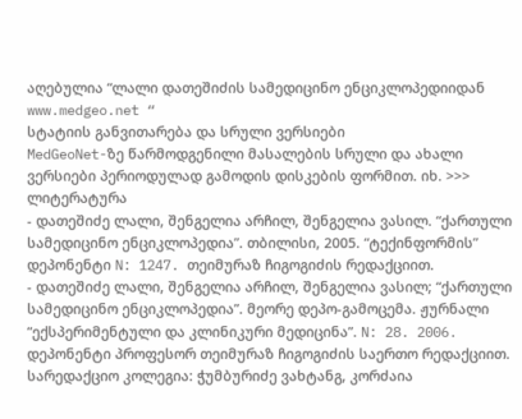აღებულია “ლალი დათეშიძის სამედიცინო ენციკლოპედიიდან www.medgeo.net “
სტატიის განვითარება და სრული ვერსიები
MedGeoNet-ზე წარმოდგენილი მასალების სრული და ახალი ვერსიები პერიოდულად გამოდის დისკების ფორმით. იხ. >>>
ლიტერატურა
- დათეშიძე ლალი, შენგელია არჩილ, შენგელია ვასილ. “ქართული სამედიცინო ენციკლოპედია”. თბილისი, 2005. “ტექინფორმის” დეპონენტი N: 1247. თეიმურაზ ჩიგოგიძის რედაქციით.
- დათეშიძე ლალი, შენგელია არჩილ, შენგელია ვასილ; “ქართული სამედიცინო ენციკლოპედია”. მეორე დეპო-გამოცემა. ჟურნალი “ექსპერიმენტული და კლინიკური მედიცინა”. N: 28. 2006. დეპონენტი პროფესორ თეიმურაზ ჩიგოგიძის საერთო რედაქციით. სარედაქციო კოლეგია: ჭუმბურიძე ვახტანგ, კორძაია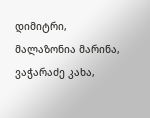დიმიტრი, მალაზონია მარინა, ვაჭარაძე კახა,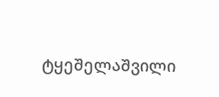ტყეშელაშვილი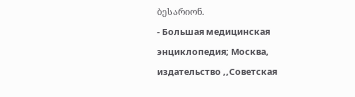ბესარიონ.
- Большая медицинская энциклопедия; Москва, издательство ,,Советская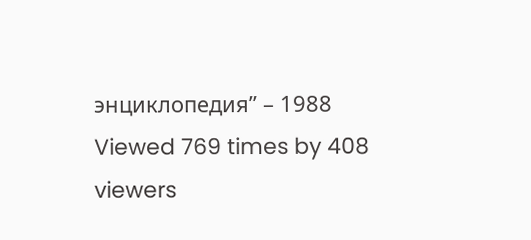энциклопедия” – 1988
Viewed 769 times by 408 viewers